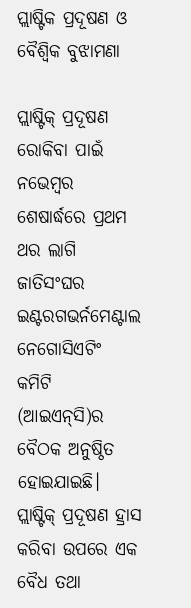ପ୍ଲାଷ୍ଟିକ ପ୍ରଦୂଷଣ ଓ ବୈଶ୍ୱିକ ବୁଝାମଣା

ପ୍ଲାଷ୍ଟିକ୍‌ ପ୍ରଦୂଷଣ ରୋକିବା ପାଇଁ ନଭେମ୍ବର ଶେଷାର୍ଦ୍ଧରେ ପ୍ରଥମ ଥର ଲାଗି ଜାତିସଂଘର ଇଣ୍ଟରଗଭର୍ନମେଣ୍ଟାଲ ନେଗୋସିଏଟିଂ କମିଟି (ଆଇଏନ୍‌ସି)ର ବୈଠକ ଅନୁଷ୍ଠିତ ହୋଇଯାଇଛି। ପ୍ଲାଷ୍ଟିକ୍‌ ପ୍ରଦୂଷଣ ହ୍ରାସ କରିବା ଉପରେ ଏକ ବୈଧ ତଥା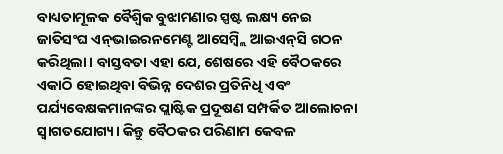ବାଧ୍ୟତାମୂଳକ ବୈଶ୍ୱିକ ବୁଝାମଣାର ସ୍ପଷ୍ଟ ଲକ୍ଷ୍ୟ ନେଇ ଜାତିସଂଘ ଏନ୍‌ଭାଇରନମେଣ୍ଟ ଆସେମ୍ବ୍ଲି ଆଇଏନ୍‌ସି ଗଠନ କରିଥିଲା। ବାସ୍ତବତା ଏହା ଯେ, ଶେଷରେ ଏହି ବୈଠକରେ ଏକାଠି ହୋଇଥିବା ବିଭିନ୍ନ ଦେଶର ପ୍ରତିନିଧି ଏବଂ ପର୍ଯ୍ୟବେକ୍ଷକମାନଙ୍କର ପ୍ଲାଷ୍ଟିକ ପ୍ରଦୂଷଣ ସମ୍ପର୍କିତ ଆଲୋଚନା ସ୍ବାଗତଯୋଗ୍ୟ। କିନ୍ତୁ ବୈଠକର ପରିଣାମ କେବଳ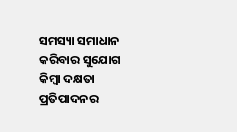ସମସ୍ୟା ସମାଧାନ କରିବାର ସୁଯୋଗ କିମ୍ବା ଦକ୍ଷତା ପ୍ରତିପାଦନର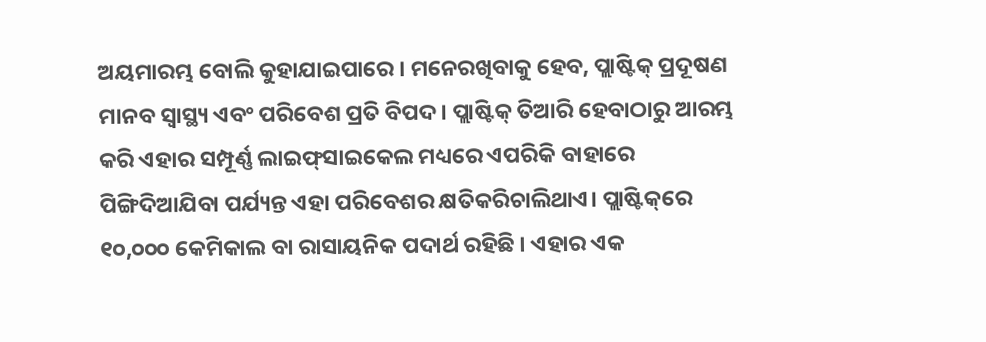ଅୟମାରମ୍ଭ ବୋଲି କୁହାଯାଇପାରେ । ମନେରଖିବାକୁ ହେବ, ପ୍ଲାଷ୍ଟିକ୍‌ ପ୍ରଦୂଷଣ ମାନବ ସ୍ବାସ୍ଥ୍ୟ ଏବଂ ପରିବେଶ ପ୍ରତି ବିପଦ। ପ୍ଲାଷ୍ଟିକ୍‌ ତିଆରି ହେବାଠାରୁ ଆରମ୍ଭ କରି ଏହାର ସମ୍ପୂର୍ଣ୍ଣ ଲାଇଫ୍‌ସାଇକେଲ ମଧ୍ୟରେ ଏପରିକି ବାହାରେ ପିଙ୍ଗିଦିଆଯିବା ପର୍ଯ୍ୟନ୍ତ ଏହା ପରିବେଶର କ୍ଷତିକରିଚାଲିଥାଏ। ପ୍ଲାଷ୍ଟିକ୍‌ରେ ୧୦,୦୦୦ କେମିକାଲ ବା ରାସାୟନିକ ପଦାର୍ଥ ରହିଛି । ଏହାର ଏକ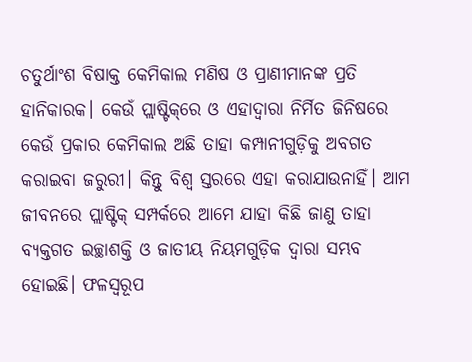ଚତୁର୍ଥାଂଶ ବିଷାକ୍ତ କେମିକାଲ ମଣିଷ ଓ ପ୍ରାଣୀମାନଙ୍କ ପ୍ରତି ହାନିକାରକ। କେଉଁ ପ୍ଲାଷ୍ଟିକ୍‌ରେ ଓ ଏହାଦ୍ୱାରା ନିର୍ମିତ ଜିନିଷରେ କେଉଁ ପ୍ରକାର କେମିକାଲ ଅଛି ତାହା କମ୍ପାନୀଗୁଡ଼ିକୁ ଅବଗତ କରାଇବା ଜରୁରୀ। କିନ୍ତୁ ବିଶ୍ୱ ସ୍ତରରେ ଏହା କରାଯାଉନାହିଁ। ଆମ ଜୀବନରେ ପ୍ଲାଷ୍ଟିକ୍‌ ସମ୍ପର୍କରେ ଆମେ ଯାହା କିଛି ଜାଣୁ ତାହା ବ୍ୟକ୍ତଗତ ଇଚ୍ଛାଶକ୍ତି ଓ ଜାତୀୟ ନିୟମଗୁଡ଼ିକ ଦ୍ୱାରା ସମ୍ଭବ ହୋଇଛି। ଫଳସ୍ବରୂପ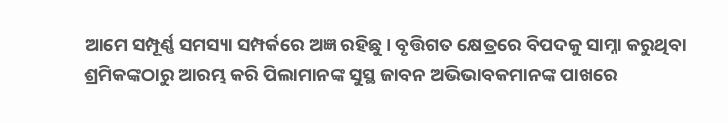ଆମେ ସମ୍ପୂର୍ଣ୍ଣ ସମସ୍ୟା ସମ୍ପର୍କରେ ଅଜ୍ଞ ରହିଛୁ। ବୃତ୍ତିଗତ କ୍ଷେତ୍ରରେ ବିପଦକୁ ସାମ୍ନା କରୁଥିବା ଶ୍ରମିକଙ୍କଠାରୁ ଆରମ୍ଭ କରି ପିଲାମାନଙ୍କ ସୁସ୍ଥ ଜାବନ ଅଭିଭାବକମାନଙ୍କ ପାଖରେ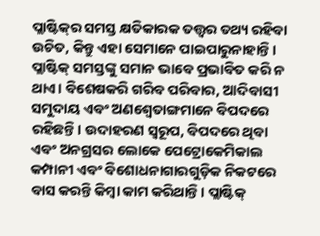ପ୍ଲାଷ୍ଟିକ୍‌ର ସମସ୍ତ କ୍ଷତିକାରକ ତତ୍ତ୍ୱର ତଥ୍ୟ ରହିବା ଉଚିତ, କିନ୍ତୁ ଏହା ସେମାନେ ପାଇପାରୁନାହାନ୍ତି।
ପ୍ଲାଷ୍ଟିକ୍‌ ସମସ୍ତଙ୍କୁ ସମାନ ଭାବେ ପ୍ରଭାବିତ କରି ନ ଥାଏ। ବିଶେଷକରି ଗରିବ ପରିବାର, ଆଦିବାସୀ ସମୁଦାୟ ଏବଂ ଅଣଶ୍ୱେତାଙ୍ଗମାନେ ବିପଦରେ ରହିଛନ୍ତି। ଉଦାହରଣ ସ୍ବରୂପ, ବିପଦରେ ଥିବା ଏବଂ ଅନଗ୍ରସର ଲୋକେ ପେଟ୍ରୋକେମିକାଲ କମ୍ପାନୀ ଏବଂ ବିଶୋଧନାଗାରଗୁଡ଼ିକ ନିକଟରେ ବାସ କରନ୍ତି କିମ୍ବା କାମ କରିଥାନ୍ତି। ପ୍ଲାଷ୍ଟିକ୍‌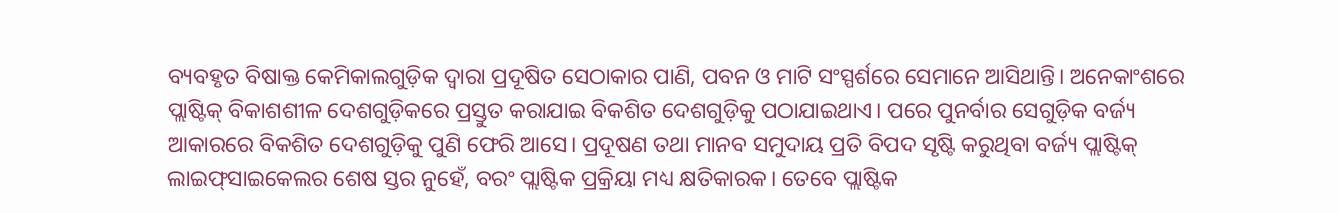ବ୍ୟବହୃତ ବିଷାକ୍ତ କେମିକାଲଗୁଡ଼ିକ ଦ୍ୱାରା ପ୍ରଦୂଷିତ ସେଠାକାର ପାଣି, ପବନ ଓ ମାଟି ସଂସ୍ପର୍ଶରେ ସେମାନେ ଆସିଥାନ୍ତି। ଅନେକାଂଶରେ ପ୍ଲାଷ୍ଟିକ୍‌ ବିକାଶଶୀଳ ଦେଶଗୁଡ଼ିକରେ ପ୍ରସ୍ତୁତ କରାଯାଇ ବିକଶିତ ଦେଶଗୁଡ଼ିକୁ ପଠାଯାଇଥାଏ। ପରେ ପୁନର୍ବାର ସେଗୁଡ଼ିକ ବର୍ଜ୍ୟ ଆକାରରେ ବିକଶିତ ଦେଶଗୁଡ଼ିକୁ ପୁଣି ଫେରି ଆସେ। ପ୍ରଦୂଷଣ ତଥା ମାନବ ସମୁଦାୟ ପ୍ରତି ବିପଦ ସୃଷ୍ଟି କରୁଥିବା ବର୍ଜ୍ୟ ପ୍ଲାଷ୍ଟିକ୍‌ ଲାଇଫ୍‌ସାଇକେଲର ଶେଷ ସ୍ତର ନୁହେଁ, ବରଂ ପ୍ଲାଷ୍ଟିକ ପ୍ରକ୍ରିୟା ମଧ୍ୟ କ୍ଷତିକାରକ। ତେବେ ପ୍ଲାଷ୍ଟିକ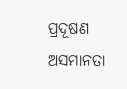ପ୍ରଦୂଷଣ ଅସମାନତା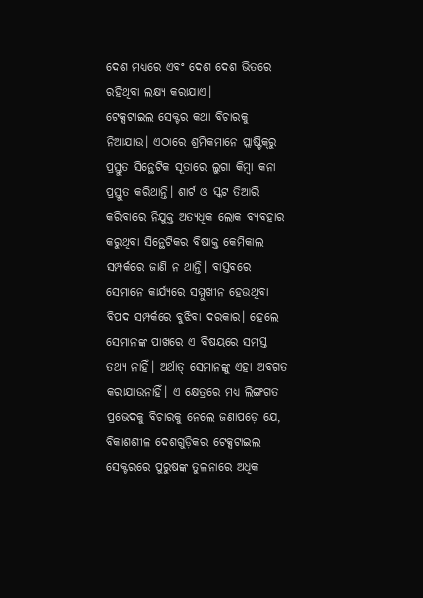ଦେଶ ମଧ୍ୟରେ ଏବଂ ଦେଶ ଦେଶ ଭିତରେ ରହିଥିବା ଲକ୍ଷ୍ୟ କରାଯାଏ।
ଟେକ୍ସଟାଇଲ ସେକ୍ଟର କଥା ବିଚାରକୁ ନିଆଯାଉ। ଏଠାରେ ଶ୍ରମିକମାନେ ପ୍ଲାଷ୍ଟିକ୍‌ରୁ ପ୍ରସ୍ତୁତ ସିନ୍ଥେଟିକ ସୂତାରେ ଲୁଗା କିମ୍ବା କନା ପ୍ରସ୍ତୁତ କରିଥାନ୍ତି। ଶାର୍ଟ ଓ ସ୍କଟ ତିଆରି କରିବାରେ ନିଯୁକ୍ତ ଅତ୍ୟଧିକ ଲୋକ ବ୍ୟବହାର କରୁଥିବା ସିନ୍ଥେଟିକର ବିଷାକ୍ତ କେମିକାଲ ସମ୍ପର୍କରେ ଜାଣି ନ ଥାନ୍ତି। ବାସ୍ତବରେ ସେମାନେ କାର୍ଯ୍ୟରେ ସମ୍ମୁଖୀନ ହେଉଥିବା ବିପଦ ସମ୍ପର୍କରେ ବୁଝିବା ଦରକାର। ହେଲେ ସେମାନଙ୍କ ପାଖରେ ଏ ବିଷୟରେ ସମସ୍ତ ତଥ୍ୟ ନାହିଁ। ଅର୍ଥାତ୍‌ ସେମାନଙ୍କୁ ଏହା ଅବଗତ କରାଯାଉନାହିଁ। ଏ କ୍ଷେତ୍ରରେ ମଧ୍ୟ ଲିଙ୍ଗଗତ ପ୍ରଭେଦକୁ ବିଚାରକୁ ନେଲେ ଜଣାପଡ଼େ ଯେ, ବିକାଶଶୀଳ ଦେଶଗୁଡ଼ିକର ଟେକ୍ସଟାଇଲ ସେକ୍ଟରରେ ପୁରୁଷଙ୍କ ତୁଳନାରେ ଅଧିକ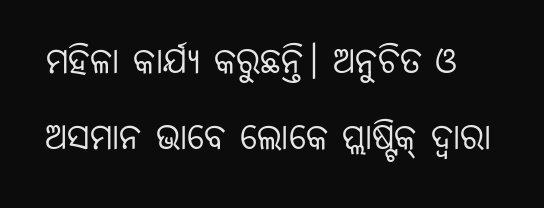ମହିଳା କାର୍ଯ୍ୟ କରୁଛନ୍ତି। ଅନୁଚିତ ଓ ଅସମାନ ଭାବେ ଲୋକେ ପ୍ଲାଷ୍ଟିକ୍‌ ଦ୍ୱାରା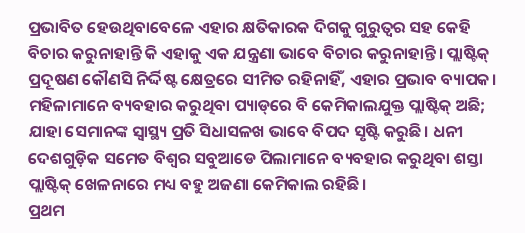ପ୍ରଭାବିତ ହେଉଥିବାବେଳେ ଏହାର କ୍ଷତିକାରକ ଦିଗକୁ ଗୁରୁତ୍ୱର ସହ କେହି ବିଚାର କରୁନାହାନ୍ତି କି ଏହାକୁ ଏକ ଯନ୍ତ୍ରଣା ଭାବେ ବିଚାର କରୁନାହାନ୍ତି। ପ୍ଲାଷ୍ଟିକ୍‌ ପ୍ରଦୂଷଣ କୌଣସି ନିର୍ଦ୍ଦିଷ୍ଟ କ୍ଷେତ୍ରରେ ସୀମିତ ରହିନାହିଁ, ଏହାର ପ୍ରଭାବ ବ୍ୟାପକ। ମହିଳାମାନେ ବ୍ୟବହାର କରୁଥିବା ପ୍ୟାଡ୍‌ରେ ବି କେମିକାଲଯୁକ୍ତ ପ୍ଲାଷ୍ଟିକ୍‌ ଅଛି; ଯାହା ସେମାନଙ୍କ ସ୍ବାସ୍ଥ୍ୟ ପ୍ରତି ସିଧାସଳଖ ଭାବେ ବିପଦ ସୃଷ୍ଟି କରୁଛି। ଧନୀ ଦେଶଗୁଡ଼ିକ ସମେତ ବିଶ୍ୱର ସବୁଆଡେ ପିଲାମାନେ ବ୍ୟବହାର କରୁଥିବା ଶସ୍ତା ପ୍ଲାଷ୍ଟିକ୍‌ ଖେଳନାରେ ମଧ୍ୟ ବହୁ ଅଜଣା କେମିକାଲ ରହିଛି।
ପ୍ରଥମ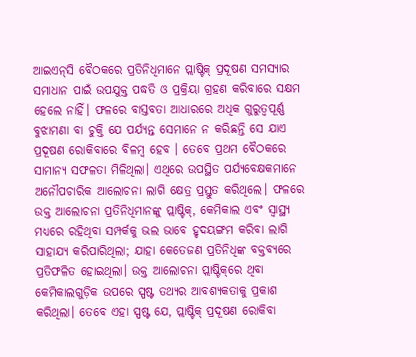ଆଇଏନ୍‌ସି ବୈଠକରେ ପ୍ରତିନିଧିମାନେ ପ୍ଲାଷ୍ଟିକ୍‌ ପ୍ରଦୂଷଣ ସମସ୍ୟାର ସମାଧାନ ପାଇଁ ଉପଯୁକ୍ତ ପଦ୍ଧତି ଓ ପ୍ରକ୍ରିୟା ଗ୍ରହଣ କରିବାରେ ସକ୍ଷମ ହେଲେ ନାହିଁ। ଫଳରେ ବାସ୍ତବତା ଆଧାରରେ ଅଧିକ ଗୁରୁତ୍ୱପୂର୍ଣ୍ଣ ବୁଝାମଣା ବା ଚୁକ୍ତି ଯେ ପର୍ଯ୍ୟନ୍ତ ସେମାନେ ନ କରିଛନ୍ତି ସେ ଯାଏ ପ୍ରଦୂଷଣ ରୋକିବାରେ ବିଳମ୍ବ ହେବ । ତେବେ ପ୍ରଥମ ବୈଠକରେ ସାମାନ୍ୟ ସଫଳତା ମିଳିଥିଲା। ଏଥିରେ ଉପସ୍ଥିତ ପର୍ଯ୍ୟବେକ୍ଷକମାନେ ଅନୌପଚାରିକ ଆଲୋଚନା ଲାଗି କ୍ଷେତ୍ର ପ୍ରସ୍ତୁତ କରିଥିଲେ। ଫଳରେ ଉକ୍ତ ଆଲୋଚନା ପ୍ରତିନିଧିମାନଙ୍କୁ ପ୍ଲାଷ୍ଟିକ୍‌, କେମିକାଲ ଏବଂ ସ୍ବାସ୍ଥ୍ୟ ମଧ୍ୟରେ ରହିଥିବା ସମ୍ପର୍କକୁ ଭଲ ଭାବେ ହୃଦୟଙ୍ଗମ କରିବା ଲାଗି ସାହାଯ୍ୟ କରିପାରିଥିଲା; ଯାହା କେତେଜଣ ପ୍ରତିନିଧିଙ୍କ ବକ୍ତବ୍ୟରେ ପ୍ରତିଫଳିତ ହୋଇଥିଲା। ଉକ୍ତ ଆଲୋଚନା ପ୍ଲାଷ୍ଟିକ୍‌ରେ ଥିବା କେମିକାଲଗୁଡ଼ିକ ଉପରେ ସ୍ପଷ୍ଟ ତଥ୍ୟର ଆବଶ୍ୟକତାକୁ ପ୍ରକାଶ କରିଥିଲା। ତେବେ ଏହା ସ୍ପଷ୍ଟ ଯେ, ପ୍ଲାଷ୍ଟିକ୍‌ ପ୍ରଦୂଷଣ ରୋକିବା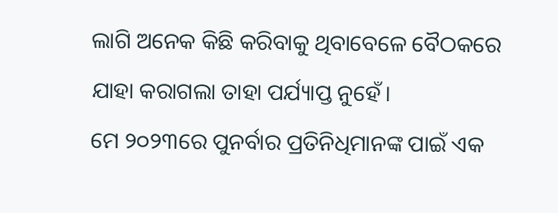ଲାଗି ଅନେକ କିଛି କରିବାକୁ ଥିବାବେଳେ ବୈଠକରେ ଯାହା କରାଗଲା ତାହା ପର୍ଯ୍ୟାପ୍ତ ନୁହେଁ।
ମେ ୨୦୨୩ରେ ପୁନର୍ବାର ପ୍ରତିନିଧିମାନଙ୍କ ପାଇଁ ଏକ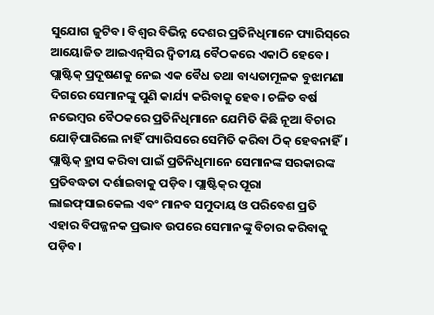ସୁଯୋଗ ଜୁଟିବ। ବିଶ୍ୱର ବିଭିନ୍ନ ଦେଶର ପ୍ରତିନିଧିମାନେ ପ୍ୟାରିସ୍‌ରେ ଆୟୋଜିତ ଆଇଏନ୍‌ସିର ଦ୍ୱିତୀୟ ବୈଠକରେ ଏକାଠି ହେବେ। ପ୍ଲାଷ୍ଟିକ୍‌ ପ୍ରଦୂଷଣକୁ ନେଇ ଏକ ବୈଧ ତଥା ବାଧ୍ୟତାମୂଳକ ବୁଝାମଣା ଦିଗରେ ସେମାନଙ୍କୁ ପୁଣି କାର୍ଯ୍ୟ କରିବାକୁ ହେବ। ଚଳିତ ବର୍ଷ ନଭେମ୍ବର ବୈଠକରେ ପ୍ରତିନିଧିମାନେ ଯେମିତି କିଛି ନୂଆ ବିଚାର ଯୋଡ଼ିପାରିଲେ ନାହିଁ ପ୍ୟାରିସରେ ସେମିତି କରିବା ଠିକ୍‌ ହେବନାହିଁ। ପ୍ଲାଷ୍ଟିକ୍‌ ହ୍ରାସ କରିବା ପାଇଁ ପ୍ରତିନିଧିମାନେ ସେମାନଙ୍କ ସରକାରଙ୍କ ପ୍ରତିବଦ୍ଧତା ଦର୍ଶାଇବାକୁ ପଡ଼ିବ। ପ୍ଲାଷ୍ଟିକ୍‌ର ପୂରା ଲାଇଫ୍‌ସାଇକେଲ ଏବଂ ମାନବ ସମୁଦାୟ ଓ ପରିବେଶ ପ୍ରତି ଏହାର ବିପଜ୍ଜନକ ପ୍ରଭାବ ଉପରେ ସେମାନଙ୍କୁ ବିଚାର କରିବାକୁ ପଡ଼ିବ।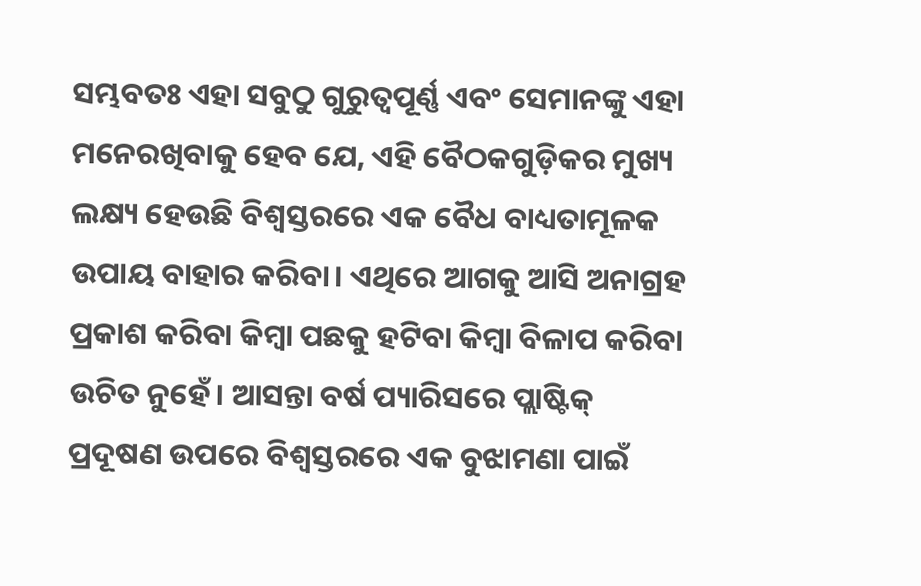ସମ୍ଭବତଃ ଏହା ସବୁଠୁ ଗୁରୁତ୍ୱପୂର୍ଣ୍ଣ ଏବଂ ସେମାନଙ୍କୁ ଏହା ମନେରଖିବାକୁ ହେବ ଯେ, ଏହି ବୈଠକଗୁଡ଼ିକର ମୁଖ୍ୟ ଲକ୍ଷ୍ୟ ହେଉଛି ବିଶ୍ୱସ୍ତରରେ ଏକ ବୈଧ ବାଧ୍ୟତାମୂଳକ ଉପାୟ ବାହାର କରିବା। ଏଥିରେ ଆଗକୁ ଆସି ଅନାଗ୍ରହ ପ୍ରକାଶ କରିବା କିମ୍ବା ପଛକୁ ହଟିବା କିମ୍ବା ବିଳାପ କରିବା ଉଚିତ ନୁହେଁ। ଆସନ୍ତା ବର୍ଷ ପ୍ୟାରିସରେ ପ୍ଲାଷ୍ଟିକ୍‌ ପ୍ରଦୂଷଣ ଉପରେ ବିଶ୍ୱସ୍ତରରେ ଏକ ବୁଝାମଣା ପାଇଁ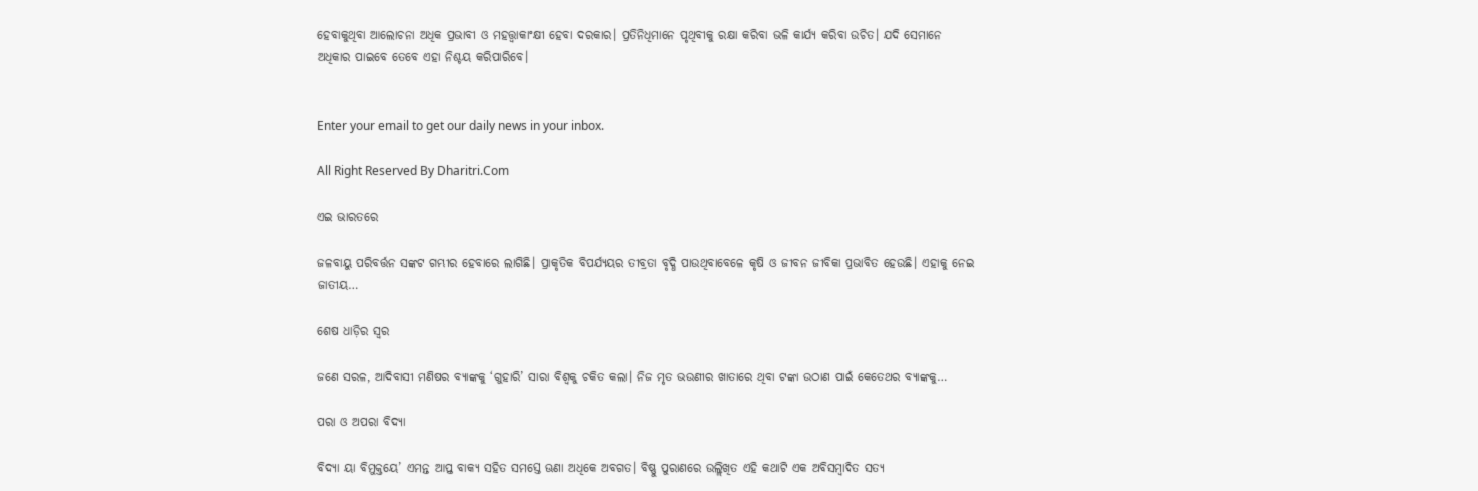ହେବାକୁଥିବା ଆଲୋଚନା ଅଧିକ ପ୍ରଭାବୀ ଓ ମହତ୍ତ୍ୱାକାଂକ୍ଷୀ ହେବା ଦରକାର। ପ୍ରତିନିଧିମାନେ ପୃଥିବୀକୁ ରକ୍ଷା କରିବା ଭଳି କାର୍ଯ୍ୟ କରିବା ଉଚିତ। ଯଦି ସେମାନେ ଅଧିକାର ପାଇବେ ତେବେ ଏହା ନିଶ୍ଚୟ କରିପାରିବେ।


Enter your email to get our daily news in your inbox.

All Right Reserved By Dharitri.Com

ଏଇ ଭାରତରେ

ଜଳବାୟୁ ପରିବର୍ତ୍ତନ ସଙ୍କଟ ଗମ୍ଭୀର ହେବାରେ ଲାଗିଛି। ପ୍ରାକୃତିକ ବିପର୍ଯ୍ୟୟର ତୀବ୍ରତା ବୃଦ୍ଧି ପାଉଥିବାବେଳେ କୃଷି ଓ ଜୀବନ ଜୀବିକା ପ୍ରଭାବିତ ହେଉଛି। ଏହାକୁ ନେଇ ଜାତୀୟ…

ଶେଷ ଧାଡ଼ିର ସ୍ବର

ଜଣେ ସରଳ, ଆଦିବାସୀ ମଣିଷର ବ୍ୟାଙ୍କକୁ ‘ଗୁହାରି’ ସାରା ବିଶ୍ୱକୁ ଚକିତ କଲା। ନିଜ ମୃତ ଭଉଣୀର ଖାତାରେ ଥିବା ଟଙ୍କା ଉଠାଣ ପାଇଁ କେତେଥର ବ୍ୟାଙ୍କକୁ…

ପରା ଓ ଅପରା ବିଦ୍ୟା

ବିଦ୍ୟା ୟା ବିମୁକ୍ତୟେ’ ଏମନ୍ତ ଆପ୍ତ ବାକ୍ୟ ସହିତ ସମସ୍ତେ ଊଣା ଅଧିକେ ଅବଗତ। ବିଷ୍ଣୁ ପୁରାଣରେ ଉଲ୍ଲିଖିତ ଏହି କଥାଟି ଏକ ଅବିସମ୍ବାଦିତ ସତ୍ୟ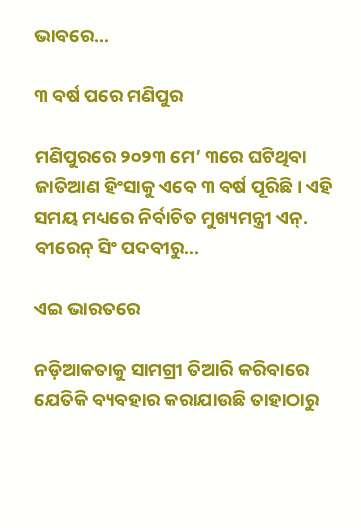ଭାବରେ…

୩ ବର୍ଷ ପରେ ମଣିପୁର

ମଣିପୁରରେ ୨୦୨୩ ମେ’ ୩ରେ ଘଟିଥିବା ଜାତିଆଣ ହିଂସାକୁ ଏବେ ୩ ବର୍ଷ ପୂରିଛି। ଏହି ସମୟ ମଧ୍ୟରେ ନିର୍ବାଚିତ ମୁଖ୍ୟମନ୍ତ୍ରୀ ଏନ୍‌. ବୀରେନ୍‌ ସିଂ ପଦବୀରୁ…

ଏଇ ଭାରତରେ

ନଡ଼ିଆକତାକୁ ସାମଗ୍ରୀ ତିଆରି କରିବାରେ ଯେତିକି ବ୍ୟବହାର କରାଯାଉଛି ତାହାଠାରୁ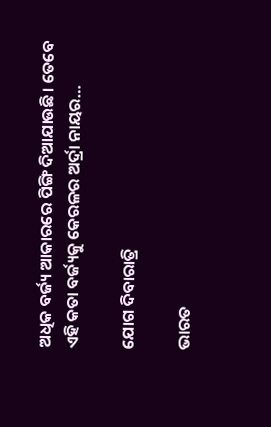ଅଧିକ ବର୍ଜ୍ୟ ଆକାରରେ ପିଙ୍ଗି ଦିଆଯାଉଛି। ତେବେ ଏହି କତା ବର୍ଜ୍ୟକୁ କେରଳର ଅର୍ଦ୍ରା ନାୟର…

ଯୋଗ ଦିବାରାତ୍ରି

ଭାରତ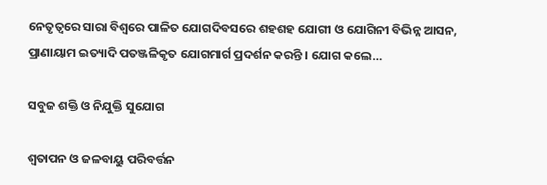ନେତୃତ୍ୱରେ ସାରା ବିଶ୍ୱରେ ପାଳିତ ଯୋଗଦିବସରେ ଶହଶହ ଯୋଗୀ ଓ ଯୋଗିନୀ ବିଭିନ୍ନ ଆସନ, ପ୍ରାଣାୟାମ ଇତ୍ୟାଦି ପତଞ୍ଜଳିକୃତ ଯୋଗମାର୍ଗ ପ୍ରଦର୍ଶନ କରନ୍ତି । ଯୋଗ କଲେ…

ସବୁଜ ଶକ୍ତି ଓ ନିଯୁକ୍ତି ସୁଯୋଗ

ଶ୍ୱତାପନ ଓ ଜଳବାୟୁ ପରିବର୍ତ୍ତନ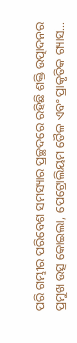ପରି ଗମ୍ଭୀର ପରିବେଶ ସମସ୍ୟାର ପ୍ରଚ୍ଛଦରେ ରହିଛି ଶକ୍ତି ଉତ୍ପାଦନର ପ୍ରମୁଖ ଉତ୍ସ କୋଇଲା, ପେଟ୍ରୋଲିୟମ ତୈଳ ଏବଂ ପ୍ରାକୃତିକ ଗ୍ୟାସ…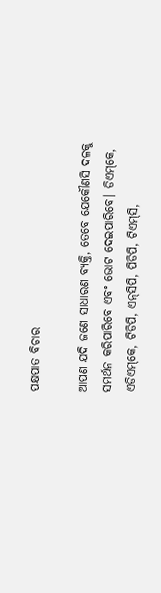ପକ୍ଷପାତ ବିଚାର

ଆପଣ ଯଦି ଜଣେ ସାଧାରଣ ବ୍ୟକ୍ତି, ତେବେ ଯେକୌଣସି ଦଳକୁ ସମର୍ଥନ କରିପାରିବେ ଏବଂ ଭୋଟ ଦେଇପାରିବେ। ଡିଏମ୍‌କେ, ଏଡିଏମ୍‌କେ, ଟିଡିପି, ଏନ୍‌ସିପି, ପିଡିପି, ଟିଏମ୍‌ସି,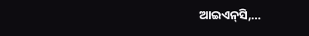ଆଇଏନ୍‌ସି,…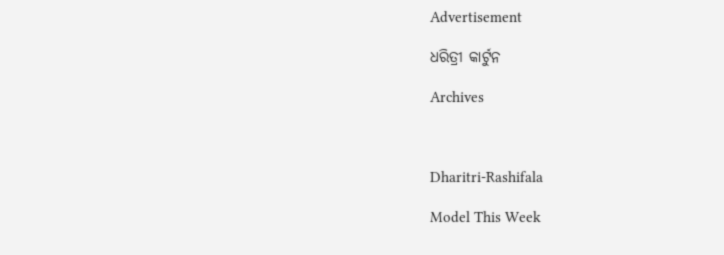Advertisement

ଧରିତ୍ରୀ କାର୍ଟୁନ

Archives



Dharitri-Rashifala

Model This Week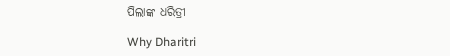ପିଲାଙ୍କ ଧରିତ୍ରୀ

Why Dharitri